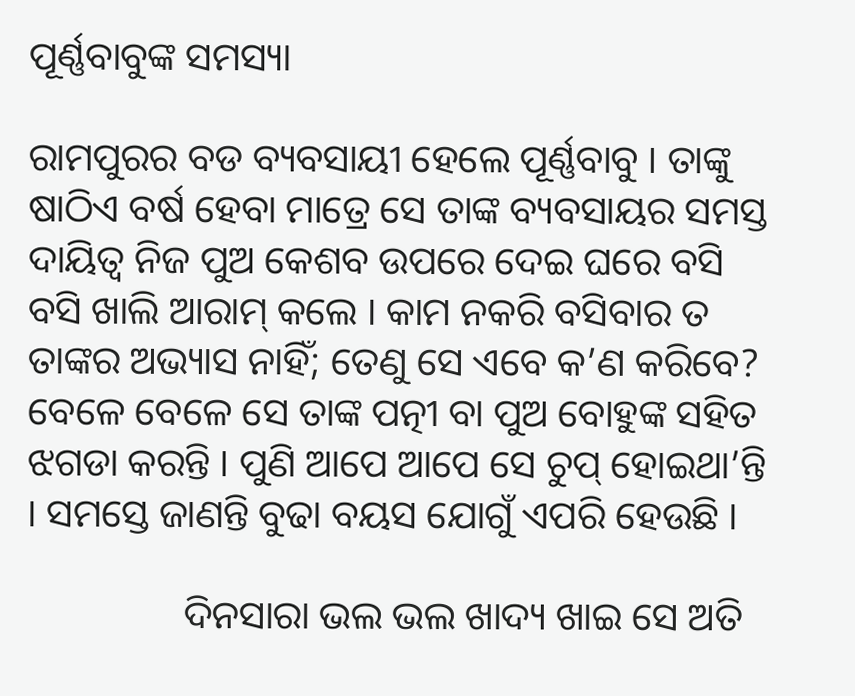ପୂର୍ଣ୍ଣବାବୁଙ୍କ ସମସ୍ୟା

ରାମପୁରର ବଡ ବ୍ୟବସାୟୀ ହେଲେ ପୂର୍ଣ୍ଣବାବୁ । ତାଙ୍କୁ ଷାଠିଏ ବର୍ଷ ହେବା ମାତ୍ରେ ସେ ତାଙ୍କ ବ୍ୟବସାୟର ସମସ୍ତ ଦାୟିତ୍ୱ ନିଜ ପୁଅ କେଶବ ଉପରେ ଦେଇ ଘରେ ବସି ବସି ଖାଲି ଆରାମ୍ କଲେ । କାମ ନକରି ବସିବାର ତ ତାଙ୍କର ଅଭ୍ୟାସ ନାହିଁ; ତେଣୁ ସେ ଏବେ କ’ଣ କରିବେ? ବେଳେ ବେଳେ ସେ ତାଙ୍କ ପତ୍ନୀ ବା ପୁଅ ବୋହୁଙ୍କ ସହିତ ଝଗଡା କରନ୍ତି । ପୁଣି ଆପେ ଆପେ ସେ ଚୁପ୍ ହୋଇଥା’ନ୍ତି । ସମସ୍ତେ ଜାଣନ୍ତି ବୁଢା ବୟସ ଯୋଗୁଁ ଏପରି ହେଉଛି ।

                ଦିନସାରା ଭଲ ଭଲ ଖାଦ୍ୟ ଖାଇ ସେ ଅତି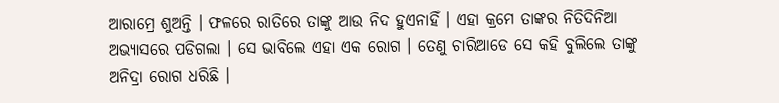ଆରାମ୍ରେ ଶୁଅନ୍ତି । ଫଳରେ ରାତିରେ ତାଙ୍କୁ ଆଉ ନିଦ ହୁଏନାହିଁ । ଏହା କ୍ରମେ ତାଙ୍କର ନିତିଦିନିଆ ଅଭ୍ୟାସରେ ପଡିଗଲା । ସେ ଭାବିଲେ ଏହା ଏକ ରୋଗ । ତେଣୁ ଚାରିଆଡେ ସେ କହି ବୁଲିଲେ ତାଙ୍କୁ ଅନିଦ୍ରା ରୋଗ ଧରିଛି ।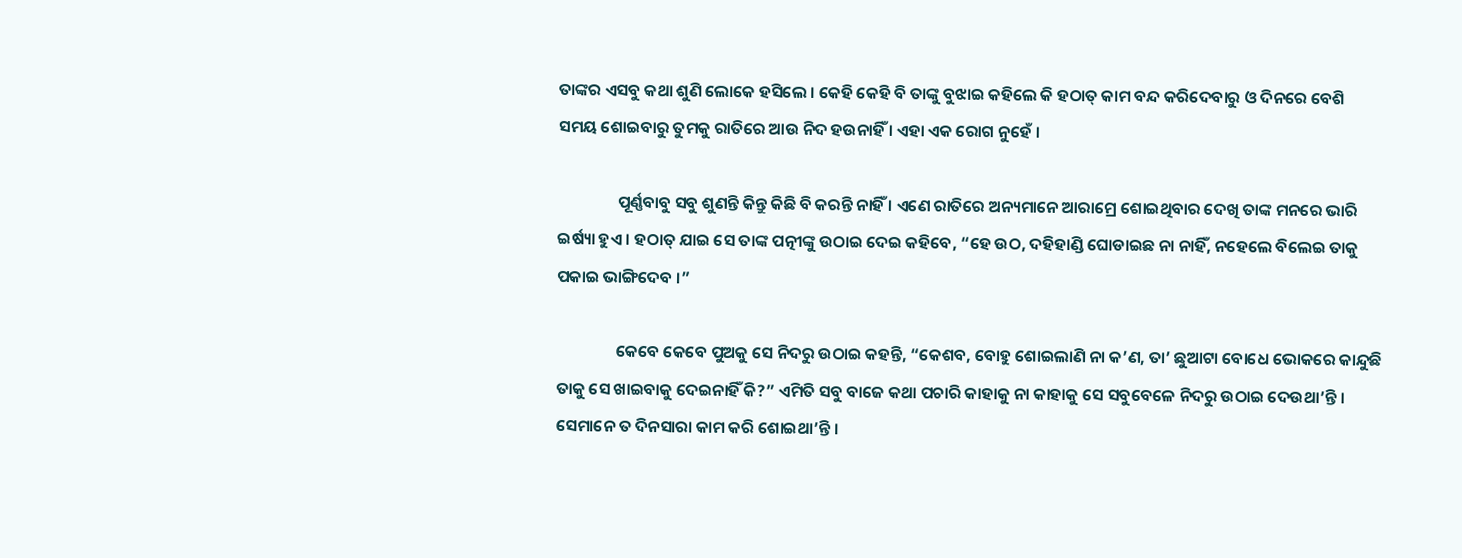ତାଙ୍କର ଏସବୁ କଥା ଶୁଣି ଲୋକେ ହସିଲେ । କେହି କେହି ବି ତାଙ୍କୁ ବୁଝାଇ କହିଲେ କି ହଠାତ୍ କାମ ବନ୍ଦ କରିଦେବାରୁ ଓ ଦିନରେ ବେଶି ସମୟ ଶୋଇବାରୁ ତୁମକୁ ରାତିରେ ଆଉ ନିଦ ହଉନାହିଁ । ଏହା ଏକ ରୋଗ ନୁହେଁ ।

                ପୂର୍ଣ୍ଣବାବୁ ସବୁ ଶୁଣନ୍ତି କିନ୍ତୁ କିଛି ବି କରନ୍ତି ନାହିଁ । ଏଣେ ରାତିରେ ଅନ୍ୟମାନେ ଆରାମ୍ରେ ଶୋଇଥିବାର ଦେଖି ତାଙ୍କ ମନରେ ଭାରି ଇର୍ଷ୍ୟା ହୁଏ । ହଠାତ୍ ଯାଇ ସେ ତାଙ୍କ ପତ୍ନୀଙ୍କୁ ଉଠାଇ ଦେଇ କହିବେ, “ହେ ଉଠ, ଦହିହାଣ୍ଡି ଘୋଡାଇଛ ନା ନାହିଁ, ନହେଲେ ବିଲେଇ ତାକୁ ପକାଇ ଭାଙ୍ଗିଦେବ ।”

                କେବେ କେବେ ପୁଅକୁ ସେ ନିଦରୁ ଉଠାଇ କହନ୍ତି, “କେଶବ, ବୋହୁ ଶୋଇଲାଣି ନା କ’ଣ, ତା’ ଛୁଆଟା ବୋଧେ ଭୋକରେ କାନ୍ଦୁଛି ତାକୁ ସେ ଖାଇବାକୁ ଦେଇନାହିଁ କି?” ଏମିତି ସବୁ ବାଜେ କଥା ପଚାରି କାହାକୁ ନା କାହାକୁ ସେ ସବୁବେଳେ ନିଦରୁ ଉଠାଇ ଦେଉଥା’ନ୍ତି । ସେମାନେ ତ ଦିନସାରା କାମ କରି ଶୋଇଥା’ନ୍ତି ।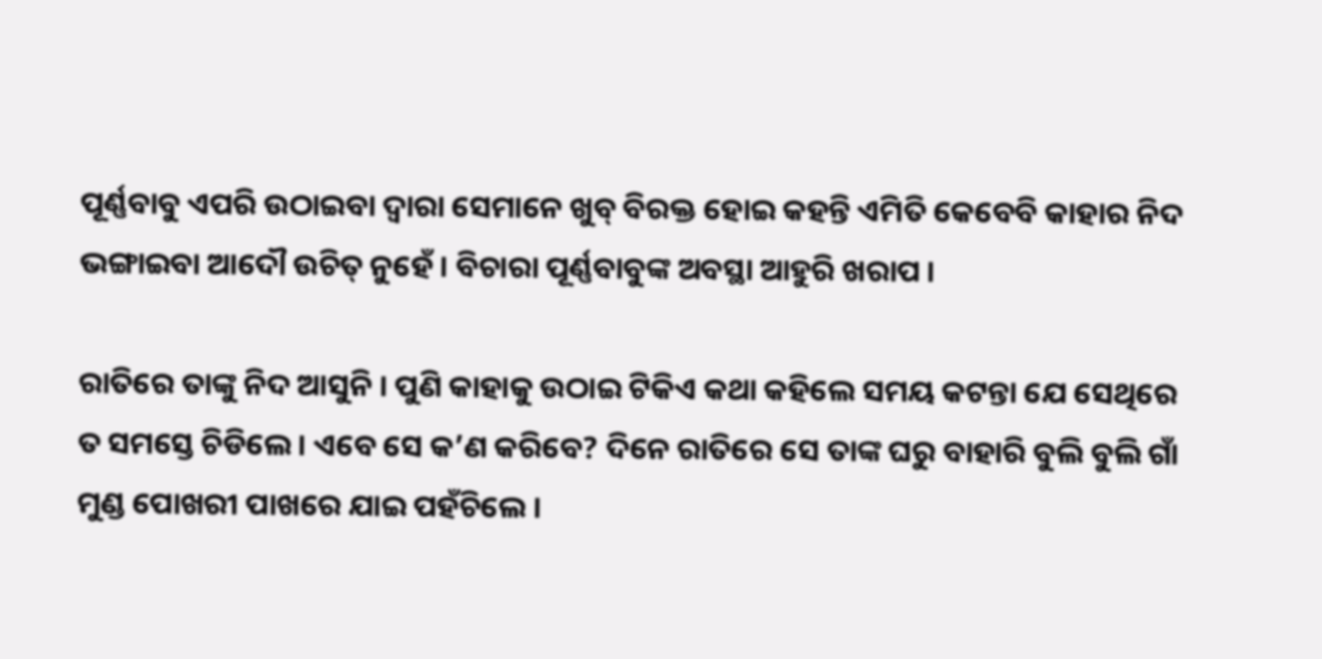ପୂର୍ଣ୍ଣବାବୁ ଏପରି ଉଠାଇବା ଦ୍ୱାରା ସେମାନେ ଖୁବ୍ ବିରକ୍ତ ହୋଇ କହନ୍ତି ଏମିତି କେବେବି କାହାର ନିଦ ଭଙ୍ଗାଇବା ଆଦୌ ଉଚିତ୍ ନୁହେଁ । ବିଚାରା ପୂର୍ଣ୍ଣବାବୁଙ୍କ ଅବସ୍ଥା ଆହୁରି ଖରାପ ।

ରାତିରେ ତାଙ୍କୁ ନିଦ ଆସୁନି । ପୁଣି କାହାକୁ ଉଠାଇ ଟିକିଏ କଥା କହିଲେ ସମୟ କଟନ୍ତା ଯେ ସେଥିରେ ତ ସମସ୍ତେ ଚିଡିଲେ । ଏବେ ସେ କ’ଣ କରିବେ? ଦିନେ ରାତିରେ ସେ ତାଙ୍କ ଘରୁ ବାହାରି ବୁଲି ବୁଲି ଗାଁ ମୁଣ୍ଡ ପୋଖରୀ ପାଖରେ ଯାଇ ପହଁଚିଲେ ।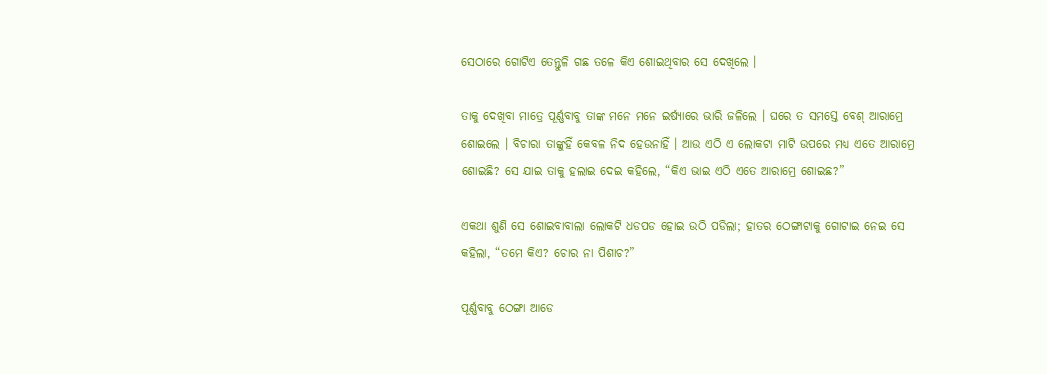ସେଠାରେ ଗୋଟିଏ ତେନ୍ତୁଳି ଗଛ ତଳେ କିଏ ଶୋଇଥିବାର ସେ ଦେଖିଲେ ।

ତାକୁ ଦେଖିବା ମାତ୍ରେ ପୂର୍ଣ୍ଣବାବୁ ତାଙ୍କ ମନେ ମନେ ଇର୍ଷ୍ୟାରେ ଭାରି ଜଳିଲେ । ଘରେ ତ ସମସ୍ତେ ବେଶ୍ ଆରାମ୍ରେ ଶୋଇଲେ । ବିଚାରା ତାଙ୍କୁହିଁ କେବଳ ନିଦ ହେଉନାହିଁ । ଆଉ ଏଠି ଏ ଲୋକଟା ମାଟି ଉପରେ ମଧ୍ୟ ଏତେ ଆରାମ୍ରେ ଶୋଇଛି? ସେ ଯାଇ ତାକୁ ହଲାଇ ଦେଇ କହିଲେ, “କିଏ ଭାଇ ଏଠି ଏତେ ଆରାମ୍ରେ ଶୋଇଛ?”

ଏକଥା ଶୁଣି ସେ ଶୋଇବାବାଲା ଲୋକଟି ଧଡପଡ ହୋଇ ଉଠି ପଡିଲା; ହାତର ଠେଙ୍ଗାଟାକୁ ଗୋଟାଇ ନେଇ ସେ କହିଲା, “ତମେ କିଏ? ଚୋର ନା ପିଶାଚ?”

ପୂର୍ଣ୍ଣବାବୁ ଠେଙ୍ଗା ଆଡେ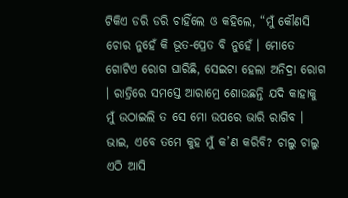ଟିକିଏ ଡରି ଡରି ଚାହିଁଲେ ଓ କହିଲେ, “ମୁଁ କୌଣସି ଚୋର ନୁହେଁ କି ଭୂତ-ପ୍ରେତ ବି ନୁହେଁ । ମୋତେ ଗୋଟିଏ ରୋଗ ଘାରିଛି, ସେଇଟା ହେଲା ଅନିଦ୍ରା ରୋଗ । ରାତ୍ରିରେ ସମସ୍ତେ ଆରାମ୍ରେ ଶୋଉଛନ୍ତି ଯଦି କାହାକୁ ମୁଁ ଉଠାଇଲି ତ ସେ ମୋ ଉପରେ ଭାରି ରାଗିବ । ଭାଇ, ଏବେ ତମେ କୁହ ମୁଁ କ’ଣ କରିବି? ଚାଲୁ ଚାଲୁ ଏଠି ଆସି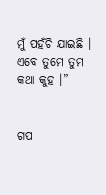ମୁଁ ପହଁଚି ଯାଇଛି । ଏବେ ତୁମେ ତୁମ କଥା କୁହ ।”


ଗପ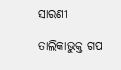ସାରଣୀ

ତାଲିକାଭୁକ୍ତ ଗପ